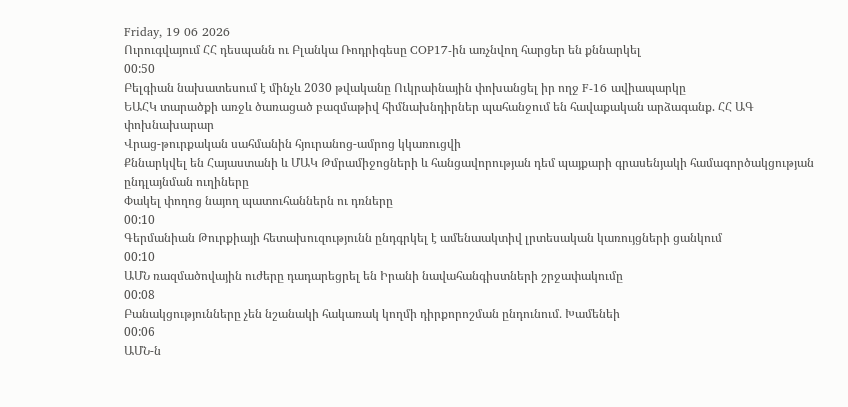Friday, 19 06 2026
Ուրուգվայում ՀՀ դեսպանն ու Բլանկա Ռոդրիգեսը COP17-ին առչնվող հարցեր են քննարկել
00:50
Բելգիան նախատեսում է մինչև 2030 թվականը Ուկրաինային փոխանցել իր ողջ F-16 ավիապարկը
ԵԱՀԿ տարածքի առջև ծառացած բազմաթիվ հիմնախնդիրներ պահանջում են հավաքական արձագանք. ՀՀ ԱԳ փոխնախարար
Վրաց-թուրքական սահմանին հյուրանոց-ամրոց կկառուցվի
Քննարկվել են Հայաստանի և ՄԱԿ Թմրամիջոցների և հանցավորության դեմ պայքարի գրասենյակի համագործակցության ընդլայնման ուղիները
Փակել փողոց նայող պատուհաններն ու դռները
00:10
Գերմանիան Թուրքիայի հետախուզությունն ընդգրկել է ամենաակտիվ լրտեսական կառույցների ցանկում
00:10
ԱՄՆ ռազմածովային ուժերը դադարեցրել են Իրանի նավահանգիստների շրջափակումը
00:08
Բանակցությունները չեն նշանակի հակառակ կողմի դիրքորոշման ընդունում․ Խամենեի
00:06
ԱՄՆ-ն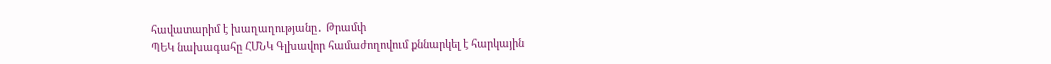հավատարիմ է խաղաղությանը․ Թրամփ
ՊԵԿ նախագահը ՀՄՆԿ Գլխավոր համաժողովում քննարկել է հարկային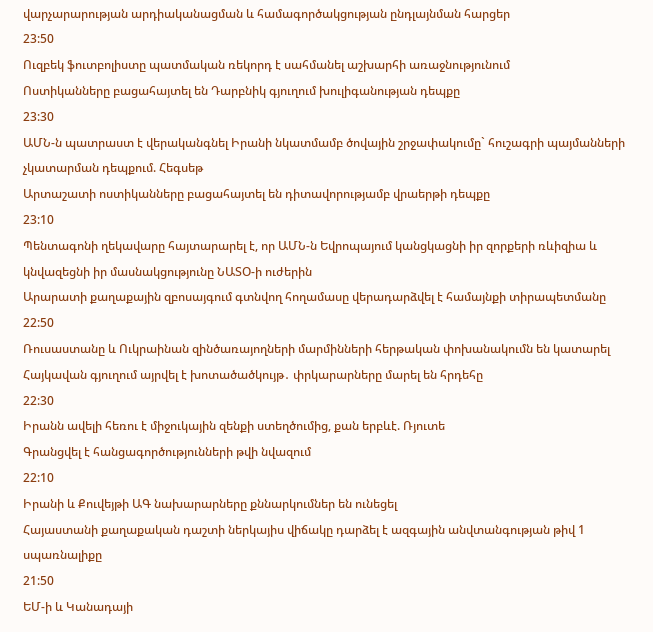վարչարարության արդիականացման և համագործակցության ընդլայնման հարցեր
23:50
Ուզբեկ ֆուտբոլիստը պատմական ռեկորդ է սահմանել աշխարհի առաջնությունում
Ոստիկանները բացահայտել են Դարբնիկ գյուղում խուլիգանության դեպքը
23:30
ԱՄՆ-ն պատրաստ է վերականգնել Իրանի նկատմամբ ծովային շրջափակումը` հուշագրի պայմանների չկատարման դեպքում. Հեգսեթ
Արտաշատի ոստիկանները բացահայտել են դիտավորությամբ վրաերթի դեպքը
23:10
Պենտագոնի ղեկավարը հայտարարել է, որ ԱՄՆ-ն Եվրոպայում կանցկացնի իր զորքերի ռևիզիա և կնվազեցնի իր մասնակցությունը ՆԱՏՕ-ի ուժերին
Արարատի քաղաքային զբոսայգում գտնվող հողամասը վերադարձվել է համայնքի տիրապետմանը
22:50
Ռուսաստանը և Ուկրաինան զինծառայողների մարմինների հերթական փոխանակումն են կատարել
Հայկավան գյուղում այրվել է խոտածածկույթ․ փրկարարները մարել են հրդեհը
22:30
Իրանն ավելի հեռու է միջուկային զենքի ստեղծումից, քան երբևէ. Ռյուտե
Գրանցվել է հանցագործությունների թվի նվազում
22:10
Իրանի և Քուվեյթի ԱԳ նախարարները քննարկումներ են ունեցել
Հայաստանի քաղաքական դաշտի ներկայիս վիճակը դարձել է ազգային անվտանգության թիվ 1 սպառնալիքը
21:50
ԵՄ-ի և Կանադայի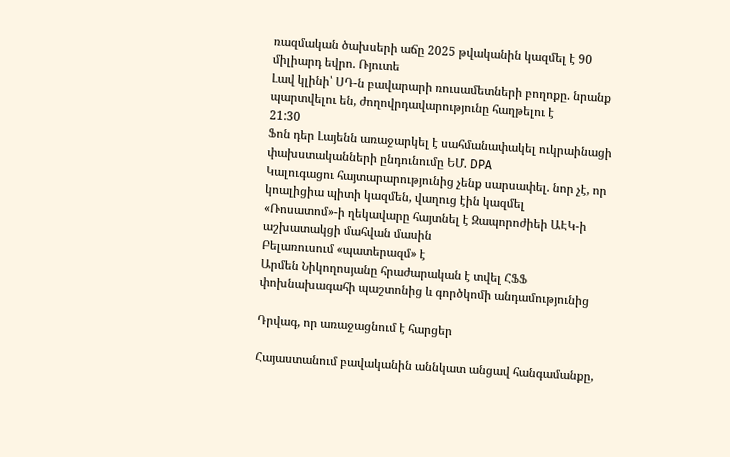ռազմական ծախսերի աճը 2025 թվականին կազմել է 90 միլիարդ եվրո. Ռյուտե
Լավ կլինի՝ ՍԴ-ն բավարարի ռուսամետների բողոքը. նրանք պարտվելու են, ժողովրդավարությունը հաղթելու է
21:30
Ֆոն դեր Լայենն առաջարկել է սահմանափակել ուկրաինացի փախստականների ընդունումը ԵՄ. DPA
Կալուգացու հայտարարությունից չենք սարսափել. նոր չէ, որ կոալիցիա պիտի կազմեն, վաղուց էին կազմել
«Ռոսատոմ»-ի ղեկավարը հայտնել է Զապորոժիեի ԱԷԿ-ի աշխատակցի մահվան մասին
Բելառուսում «պատերազմ» է
Արմեն Նիկողոսյանը հրաժարական է տվել ՀՖՖ փոխնախագահի պաշտոնից և գործկոմի անդամությունից

Դրվագ, որ առաջացնում է հարցեր

Հայաստանում բավականին աննկատ անցավ հանգամանքը,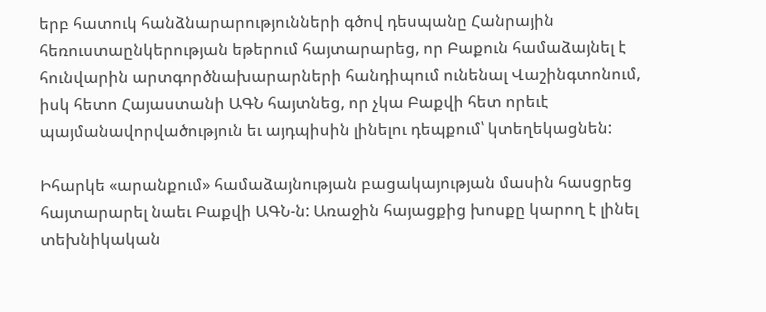երբ հատուկ հանձնարարությունների գծով դեսպանը Հանրային հեռուստաընկերության եթերում հայտարարեց, որ Բաքուն համաձայնել է հունվարին արտգործնախարարների հանդիպում ունենալ Վաշինգտոնում, իսկ հետո Հայաստանի ԱԳՆ հայտնեց, որ չկա Բաքվի հետ որեւէ պայմանավորվածություն եւ այդպիսին լինելու դեպքում՝ կտեղեկացնեն:

Իհարկե «արանքում» համաձայնության բացակայության մասին հասցրեց հայտարարել նաեւ Բաքվի ԱԳՆ-ն: Առաջին հայացքից խոսքը կարող է լինել տեխնիկական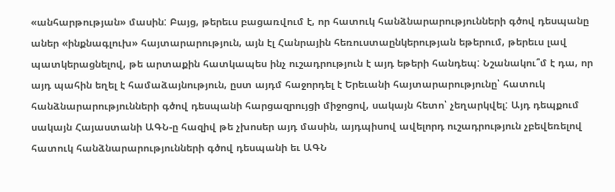«անհարթության» մասին: Բայց, թերեւս բացառվում է, որ հատուկ հանձնարարությունների գծով դեսպանը աներ «ինքնագլուխ» հայտարարություն, այն էլ Հանրային հեռուստաընկերության եթերում, թերեւս լավ պատկերացնելով, թե արտաքին հատկապես ինչ ուշադրություն է այդ եթերի հանդեպ: Նշանակու՞մ է դա, որ այդ պահին եղել է համաձայնություն, ըստ այդմ հաջորդել է Երեւանի հայտարարությունը՝ հատուկ հանձնարարությունների գծով դեսպանի հարցազրույցի միջոցով, սակայն հետո՝ չեղարկվել: Այդ դեպքում սակայն Հայաստանի ԱԳՆ-ը հազիվ թե չխոսեր այդ մասին, այդպիսով ավելորդ ուշադրություն չբեվեռելով հատուկ հանձնարարությունների գծով դեսպանի եւ ԱԳՆ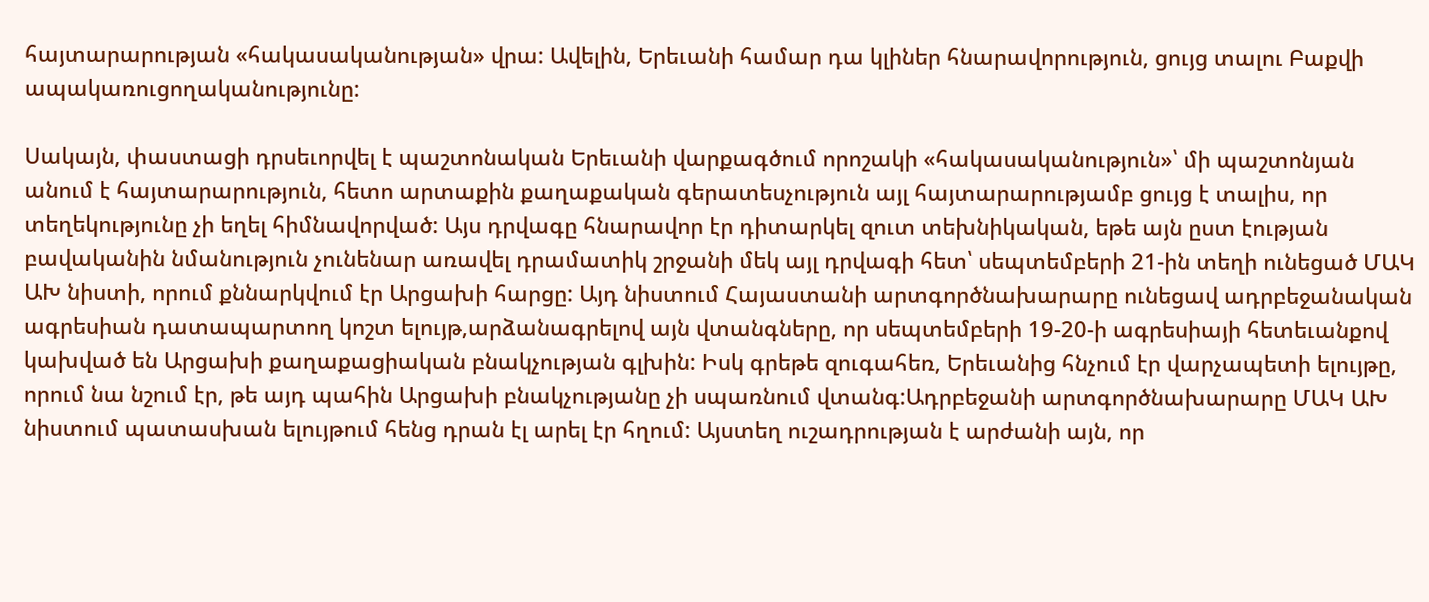հայտարարության «հակասականության» վրա: Ավելին, Երեւանի համար դա կլիներ հնարավորություն, ցույց տալու Բաքվի ապակառուցողականությունը:

Սակայն, փաստացի դրսեւորվել է պաշտոնական Երեւանի վարքագծում որոշակի «հակասականություն»՝ մի պաշտոնյան անում է հայտարարություն, հետո արտաքին քաղաքական գերատեսչություն այլ հայտարարությամբ ցույց է տալիս, որ տեղեկությունը չի եղել հիմնավորված: Այս դրվագը հնարավոր էր դիտարկել զուտ տեխնիկական, եթե այն ըստ էության բավականին նմանություն չունենար առավել դրամատիկ շրջանի մեկ այլ դրվագի հետ՝ սեպտեմբերի 21-ին տեղի ունեցած ՄԱԿ ԱԽ նիստի, որում քննարկվում էր Արցախի հարցը: Այդ նիստում Հայաստանի արտգործնախարարը ունեցավ ադրբեջանական ագրեսիան դատապարտող կոշտ ելույթ,արձանագրելով այն վտանգները, որ սեպտեմբերի 19-20-ի ագրեսիայի հետեւանքով կախված են Արցախի քաղաքացիական բնակչության գլխին: Իսկ գրեթե զուգահեռ, Երեւանից հնչում էր վարչապետի ելույթը, որում նա նշում էր, թե այդ պահին Արցախի բնակչությանը չի սպառնում վտանգ:Ադրբեջանի արտգործնախարարը ՄԱԿ ԱԽ նիստում պատասխան ելույթում հենց դրան էլ արել էր հղում: Այստեղ ուշադրության է արժանի այն, որ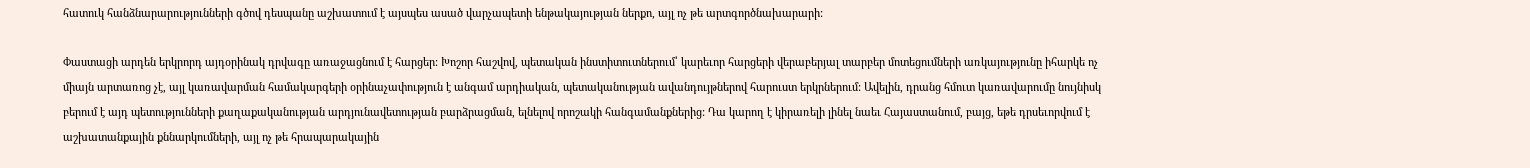հատուկ հանձնարարությունների գծով դեսպանը աշխատում է այսպես ասած վարչապետի ենթակայության ներքո, այլ ոչ թե արտգործնախարարի:

Փաստացի արդեն երկրորդ այդօրինակ դրվագը առաջացնում է հարցեր: Խոշոր հաշվով, պետական ինստիտուտներում՝ կարեւոր հարցերի վերաբերյալ տարբեր մոտեցումների առկայությունը իհարկե ոչ միայն արտառոց չէ, այլ կառավարման համակարգերի օրինաչափություն է անգամ արդիական, պետականության ավանդույթներով հարուստ երկրներում: Ավելին, դրանց հմուտ կառավարումը նույնիսկ բերում է այդ պետությունների քաղաքականության արդյունավետության բարձրացման, ելնելով որոշակի հանգամանքներից: Դա կարող է կիրառելի լինել նաեւ Հայաստանում, բայց, եթե դրսեւորվում է աշխատանքային քննարկումների, այլ ոչ թե հրապարակային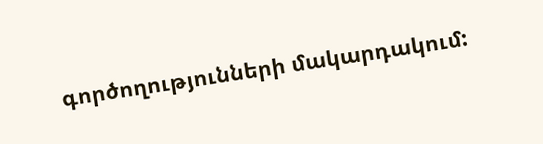գործողությունների մակարդակում: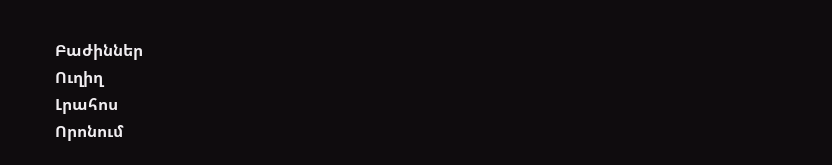Բաժիններ
Ուղիղ
Լրահոս
Որոնում